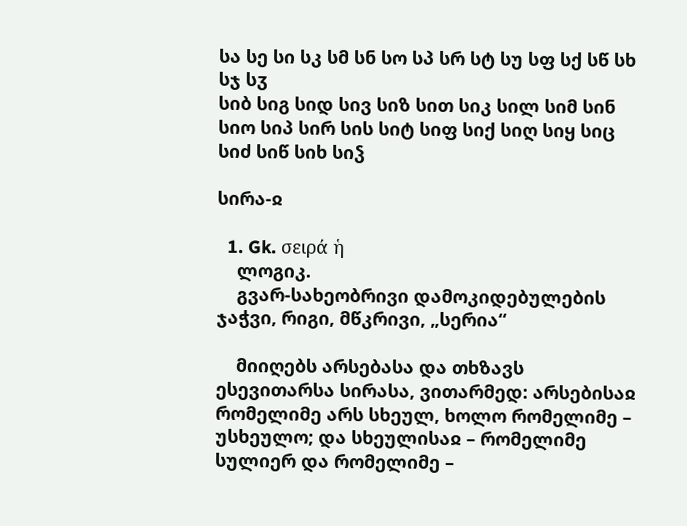სა სე სი სკ სმ სნ სო სპ სრ სტ სუ სფ სქ სწ სხ სჯ სჳ
სიბ სიგ სიდ სივ სიზ სით სიკ სილ სიმ სინ სიო სიპ სირ სის სიტ სიფ სიქ სიღ სიყ სიც სიძ სიწ სიხ სიჴ

სირა-ჲ

  1. Gk. σειρά ἡ
    ლოგიკ.
    გვარ-სახეობრივი დამოკიდებულების ჯაჭვი, რიგი, მწკრივი, „სერია“

    მიიღებს არსებასა და თხზავს ესევითარსა სირასა, ვითარმედ: არსებისაჲ რომელიმე არს სხეულ, ხოლო რომელიმე – უსხეულო; და სხეულისაჲ – რომელიმე სულიერ და რომელიმე –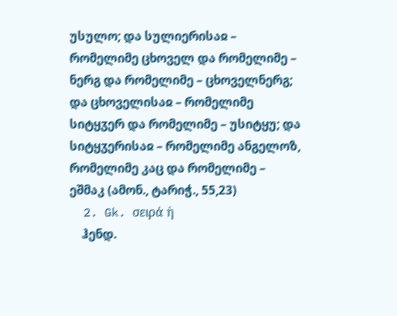უსულო; და სულიერისაჲ – რომელიმე ცხოველ და რომელიმე – ნერგ და რომელიმე – ცხოველნერგ; და ცხოველისაჲ – რომელიმე სიტყჳერ და რომელიმე – უსიტყუ; და სიტყჳერისაჲ – რომელიმე ანგელოზ, რომელიმე კაც და რომელიმე – ეშმაკ (ამონ., ტარიჭ., 55,23)
  2. Gk. σειρά ἡ
    ჰენდ.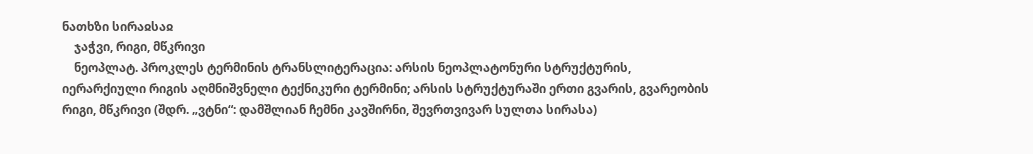ნათხზი სირაჲსაჲ
    ჯაჭვი, რიგი, მწკრივი
    ნეოპლატ. პროკლეს ტერმინის ტრანსლიტერაცია: არსის ნეოპლატონური სტრუქტურის, იერარქიული რიგის აღმნიშვნელი ტექნიკური ტერმინი; არსის სტრუქტურაში ერთი გვარის, გვარეობის რიგი, მწკრივი (შდრ. „ვტნი“: დამშლიან ჩემნი კავშირნი, შევრთვივარ სულთა სირასა)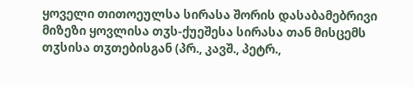ყოველი თითოეულსა სირასა შორის დასაბამებრივი მიზეზი ყოვლისა თჳს-ქუეშესა სირასა თან მისცემს თჳსისა თჳთებისგან (პრ., კავშ., პეტრ.,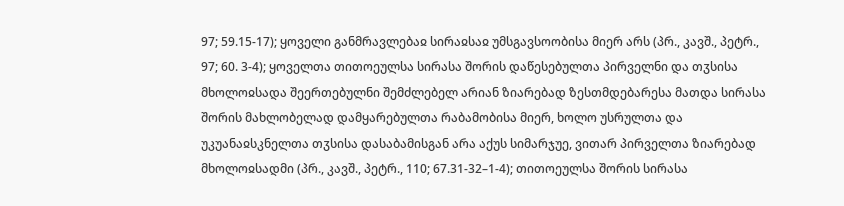97; 59.15-17); ყოველი განმრავლებაჲ სირაჲსაჲ უმსგავსოობისა მიერ არს (პრ., კავშ., პეტრ., 97; 60. 3-4); ყოველთა თითოეულსა სირასა შორის დაწესებულთა პირველნი და თჳსისა მხოლოჲსადა შეერთებულნი შემძლებელ არიან ზიარებად ზესთმდებარესა მათდა სირასა შორის მახლობელად დამყარებულთა რაბამობისა მიერ, ხოლო უსრულთა და უკუანაჲსკნელთა თჳსისა დასაბამისგან არა აქუს სიმარჯუე, ვითარ პირველთა ზიარებად მხოლოჲსადმი (პრ., კავშ., პეტრ., 110; 67.31-32–1-4); თითოეულსა შორის სირასა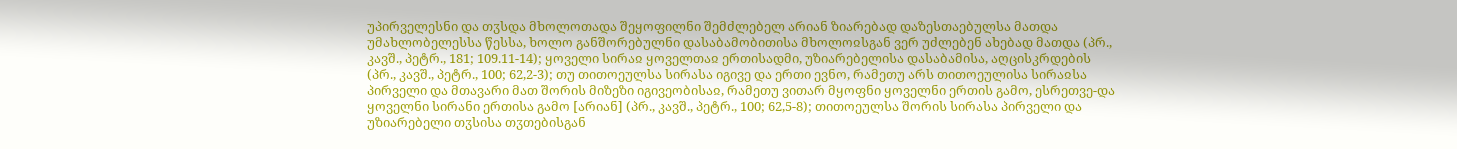უპირველესნი და თჳსდა მხოლოთადა შეყოფილნი შემძლებელ არიან ზიარებად დაზესთაებულსა მათდა უმახლობელესსა წესსა, ხოლო განშორებულნი დასაბამობითისა მხოლოჲსგან ვერ უძლებენ ახებად მათდა (პრ., კავშ., პეტრ., 181; 109.11-14); ყოველი სირაჲ ყოველთაჲ ერთისადმი, უზიარებელისა დასაბამისა, აღცისკრდების (პრ., კავშ., პეტრ., 100; 62,2-3); თუ თითოეულსა სირასა იგივე და ერთი ევნო, რამეთუ არს თითოეულისა სირაჲსა პირველი და მთავარი მათ შორის მიზეზი იგივეობისაჲ, რამეთუ ვითარ მყოფნი ყოველნი ერთის გამო, ესრეთვე-და ყოველნი სირანი ერთისა გამო [არიან] (პრ., კავშ., პეტრ., 100; 62,5-8); თითოეულსა შორის სირასა პირველი და უზიარებელი თჳსისა თჳთებისგან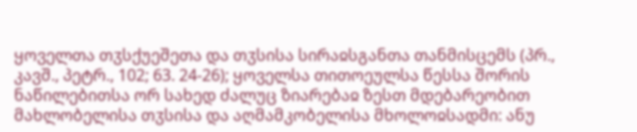ყოველთა თჳსქუეშეთა და თჳსისა სირაჲსგანთა თანმისცემს (პრ., კავშ., პეტრ., 102; 63. 24-26); ყოველსა თითოეულსა წესსა შორის ნაწილებითსა ორ სახედ ძალუც ზიარებაჲ ზესთ მდებარეობით მახლობელისა თჳსისა და აღმამკობელისა მხოლოჲსადმი: ანუ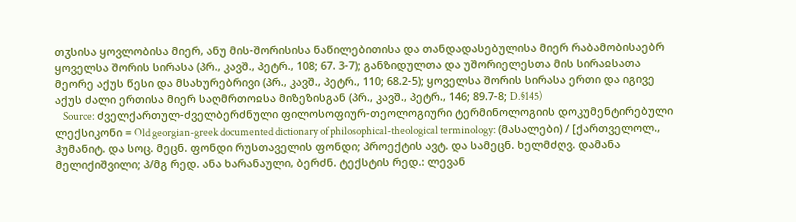თჳსისა ყოვლობისა მიერ, ანუ მის-შორისისა ნაწილებითისა და თანდადასებულისა მიერ რაბამობისაებრ ყოველსა შორის სირასა (პრ., კავშ., პეტრ., 108; 67. 3-7); განზიდულთა და უშორიელესთა მის სირაჲსათა მეორე აქუს წესი და მსახურებრივი (პრ., კავშ., პეტრ., 110; 68.2-5); ყოველსა შორის სირასა ერთი და იგივე აქუს ძალი ერთისა მიერ საღმრთოჲსა მიზეზისგან (პრ., კავშ., პეტრ., 146; 89.7-8; D.§145)
    Source: ძველქართულ-ძველბერძნული ფილოსოფიურ-თეოლოგიური ტერმინოლოგიის დოკუმენტირებული ლექსიკონი = Old georgian-greek documented dictionary of philosophical-theological terminology: (მასალები) / [ქართველოლ., ჰუმანიტ. და სოც. მეცნ. ფონდი რუსთაველის ფონდი; პროექტის ავტ. და სამეცნ. ხელმძღვ. დამანა მელიქიშვილი; პ/მგ რედ. ანა ხარანაული, ბერძნ. ტექსტის რედ.: ლევან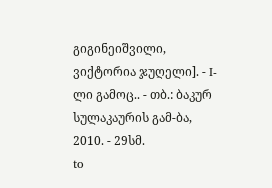გიგინეიშვილი, ვიქტორია ჯუღელი]. - I-ლი გამოც.. - თბ.: ბაკურ სულაკაურის გამ-ბა, 2010. - 29სმ.
to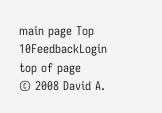main page Top 10FeedbackLogin top of page
© 2008 David A.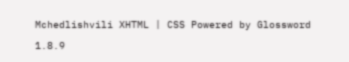Mchedlishvili XHTML | CSS Powered by Glossword 1.8.9